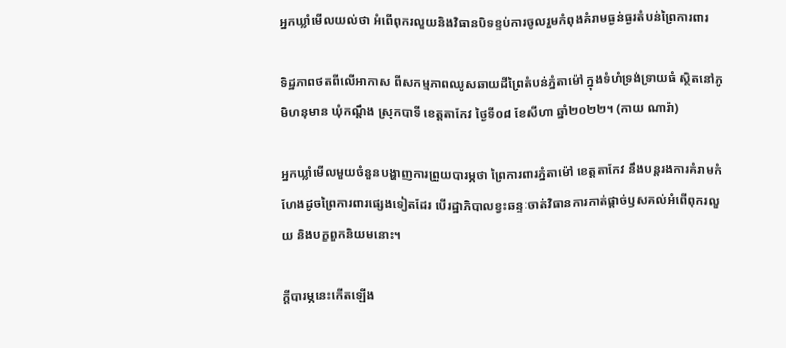អ្នកឃ្លាំមើលយល់ថា អំពើពុករលួយនិងវិធានបិទខ្ទប់ការចូលរួមកំពុងគំរាមធ្ងន់ធ្ងរតំបន់ព្រៃការពារ

ទិដ្ឋភាពថតពីលើអាកាស ពីសកម្មភាពឈូសឆាយដីព្រៃតំបន់ភ្នំតាម៉ៅ ក្នុងទំហំទ្រង់ទ្រាយធំ ស្ថិតនៅភូមិហនុមាន ឃុំកណ្ដឹង ស្រុកបាទី ខេត្តតាកែវ ថ្ងៃទី០៨ ខែសីហា ឆ្នាំ២០២២។ (កាយ ណារ៉ា)

អ្នកឃ្លាំមើលមួយចំនួនបង្ហាញការព្រួយបារម្ភថា ព្រៃការពារភ្នំតាម៉ៅ ខេត្តតាកែវ នឹងបន្តរងការគំរាមកំហែងដូចព្រៃការពារផ្សេងទៀតដែរ បើរដ្ឋាភិបាលខ្វះឆន្ទៈចាត់វិធានការកាត់ផ្ដាច់ឫសគល់អំពើពុករលួយ និងបក្ខពួកនិយមនោះ។

ក្តីបារម្ភនេះកើតឡើង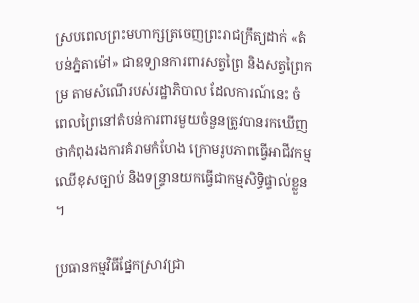ស្របពេលព្រះមហាក្សត្រចេញព្រះរាជក្រឹត្យដាក់ «តំបន់ភ្នំតាម៉ៅ» ជាឧទ្យានការពារសត្វព្រៃ និងសត្វព្រៃកម្រ តាមសំណើរបស់រដ្ឋាភិបាល ដែលការណ៍នេះ ចំពេលព្រៃនៅតំបន់ការពារមួយចំនួនត្រូវបានរកឃើញថាកំពុងរងការគំរាមកំហែង ក្រោមរូបភាពធ្វើអាជីវកម្មឈើខុសច្បាប់ និងទន្ទ្រានយកធ្វើជាកម្មសិទ្ធិផ្ទាល់ខ្លួន។

ប្រធានកម្មវិធីផ្នែកស្រាវជ្រា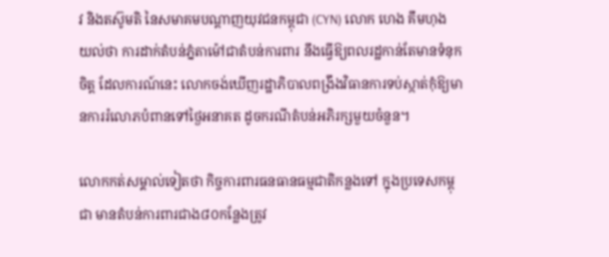វ និងតស៊ូមតិ នៃសមាគមបណ្តាញយុវជនកម្ពុជា (CYN) លោក ហេង គឹមហុង យល់ថា ការដាក់តំបន់ភ្នំតាម៉ៅជាតំបន់ការពារ នឹងធ្វើឱ្យពលរដ្ឋកាន់តែមានទំនុកចិត្ត ដែលការណ៍នេះ លោកចង់ឃើញរដ្ឋាភិបាលពង្រឹងវិធានការទប់ស្កាត់កុំឱ្យមានការរំលោភបំពានទៅថ្ងៃអនាគត ដូចករណីតំបន់អភិរក្សមួយចំនួន។

លោកកត់សម្គាល់ទៀតថា កិច្ចការពារធនធានធម្មជាតិកន្លងទៅ ក្នុងប្រទេសកម្ពុជា មានតំបន់ការពារជាង៨០កន្លែងត្រូវ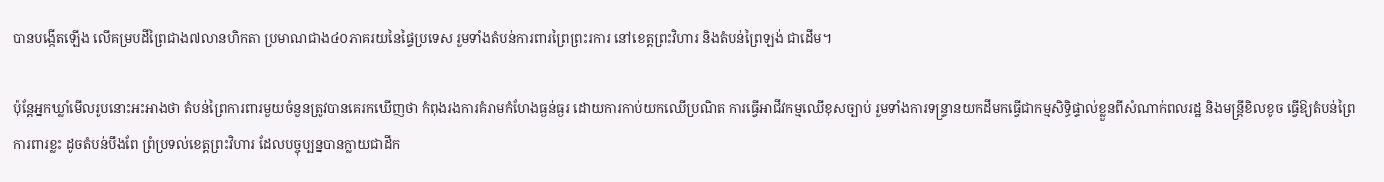បានបង្កើតឡើង លើគម្របដីព្រៃជាង៧លានហិកតា ប្រមាណជាង៤០ភាគរយនៃផ្ទៃប្រទេស រួមទាំងតំបន់ការពារព្រៃព្រះរការ នៅខេត្តព្រះវិហារ និងតំបន់ព្រៃឡង់ ជាដើម។

ប៉ុន្តែអ្នកឃ្លាំមើលរូបនោះអះអាងថា តំបន់ព្រៃការពារមួយចំនួនត្រូវបានគេរកឃើញថា កំពុងរងការគំរាមកំហែងធ្ងន់ធ្ងរ ដោយការកាប់យកឈើប្រណិត ការធ្វើអាជីវកម្មឈើខុសច្បាប់ រួមទាំងការទន្ទ្រានយកដីមកធ្វើជាកម្មសិទ្ធិផ្ទាល់ខ្លួនពីសំណាក់ពលរដ្ឋ និងមន្ត្រីខិលខូច ធ្វើឱ្យតំបន់ព្រៃការពារខ្លះ ដូចតំបន់បឹងពែ ព្រំប្រទល់ខេត្តព្រះវិហារ ដែលបច្ចុប្បន្នបានក្លាយជាដីក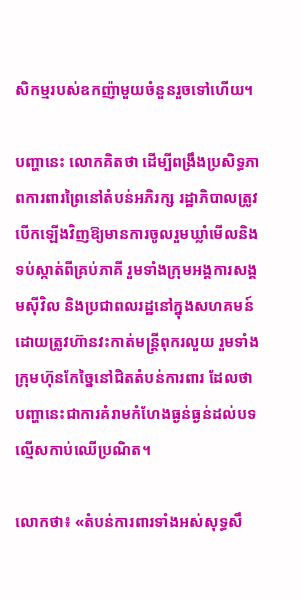សិកម្មរបស់ឧកញ៉ាមួយចំនួនរួចទៅហើយ។

បញ្ហានេះ លោកគិតថា ដើម្បីពង្រឹងប្រសិទ្ធភាពការពារព្រៃនៅតំបន់អភិរក្ស រដ្ឋាភិបាលត្រូវបើកឡើងវិញឱ្យមានការចូលរួមឃ្លាំមើលនិងទប់ស្កាត់ពីគ្រប់ភាគី រួមទាំងក្រុមអង្គការសង្គមស៊ីវិល និងប្រជាពលរដ្ឋនៅក្នុងសហគមន៍ ដោយត្រូវហ៊ានវះកាត់មន្ត្រីពុករលួយ រួមទាំងក្រុមហ៊ុនកែច្នៃនៅជិតតំបន់ការពារ ដែលថា បញ្ហានេះជាការគំរាមកំហែងធ្ងន់ធ្ងន់ដល់បទល្មើសកាប់ឈើប្រណិត។

លោកថា៖ «តំបន់ការពារទាំងអស់សុទ្ធសឹ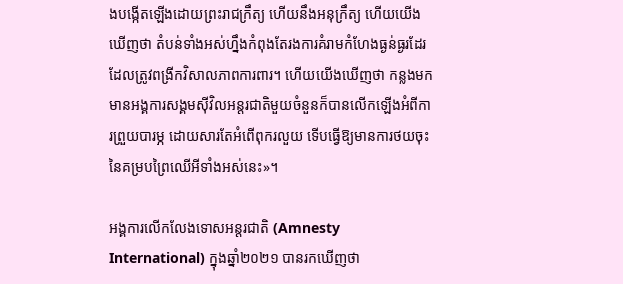ងបង្កើតឡើងដោយព្រះរាជក្រឹត្យ ហើយនឹងអនុក្រឹត្យ ហើយយើងឃើញថា តំបន់ទាំងអស់ហ្នឹងកំពុងតែរងការគំរាមកំហែងធ្ងន់ធ្ងរដែរ ដែលត្រូវពង្រីកវិសាលភាពការពារ។ ហើយយើងឃើញថា កន្លងមក មានអង្គការសង្គមស៊ីវិលអន្តរជាតិមួយចំនួនក៏បានលើកឡើងអំពីការព្រួយបារម្ភ ដោយសារតែអំពើពុករលួយ ទើបធ្វើឱ្យមានការថយចុះនៃគម្របព្រៃឈើអីទាំងអស់នេះ»។

អង្គការលើកលែងទោសអន្តរជាតិ (Amnesty International) ក្នុងឆ្នាំ២០២១ បានរកឃើញថា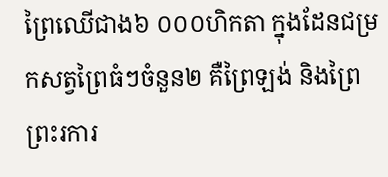ព្រៃឈើជាង៦ ០០០ហិកតា ក្នុងដែនជម្រកសត្វព្រៃធំៗចំនួន២ គឺព្រៃឡង់ និងព្រៃព្រះរការ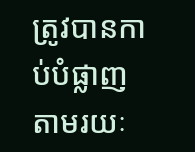ត្រូវបានកាប់បំផ្លាញ តាមរយៈ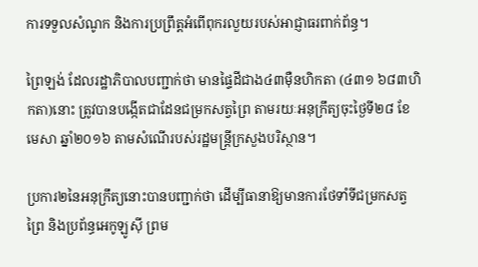ការទទួលសំណូក និងការប្រព្រឹត្តអំពើពុករលួយរបស់អាជ្ញាធរពាក់ព័ន្ធ។

ព្រៃឡង់ ដែលរដ្ឋាភិបាលបញ្ជាក់ថា មានផ្ទៃដីជាង៤៣ម៉ឺនហិកតា (៤៣១ ៦៨៣ហិកតា)នោះ ត្រូវបានបង្កើតជាដែនជម្រកសត្វព្រៃ តាមរយៈអនុក្រឹត្យចុះថ្ងៃទី២៨ ខែមេសា ឆ្នាំ២០១៦ តាមសំណើរបស់រដ្ឋមន្ត្រីក្រសួងបរិស្ថាន។

ប្រការ២នៃអនុក្រឹត្យនោះបានបញ្ជាក់ថា ដើម្បីធានាឱ្យមានការថែទាំទីជម្រកសត្វព្រៃ និងប្រព័ន្ធអេកូឡូស៊ី ព្រម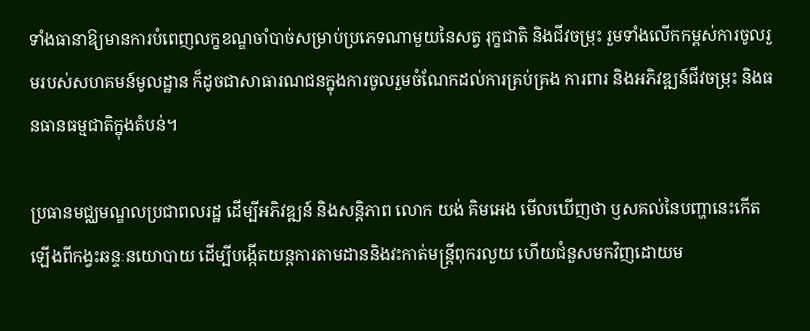ទាំងធានាឱ្យមានការបំពេញលក្ខខណ្ឌចាំបាច់សម្រាប់ប្រភេទណាមួយនៃសត្វ រុក្ខជាតិ និងជីវចម្រុះ រួមទាំងលើកកម្ពស់ការចូលរួមរបស់សហគមន៍មូលដ្ឋាន ក៏ដូចជាសាធារណជនក្នុងការចូលរួមចំណែកដល់ការគ្រប់គ្រង ការពារ និងអភិវឌ្ឍន៍ជីវចម្រុះ និងធនធានធម្មជាតិក្នុងតំបន់។

ប្រធានមជ្ឈមណ្ឌលប្រជាពលរដ្ឋ ដើម្បីអភិវឌ្ឍន៍ និងសន្តិភាព លោក យង់ គិមអេង មើលឃើញថា ឫសគល់នៃបញ្ហានេះកើតឡើងពីកង្វះឆន្ទៈនយោបាយ ដើម្បីបង្កើតយន្តការតាមដាននិងវះកាត់មន្ត្រីពុករលួយ ហើយជំនួសមកវិញដោយម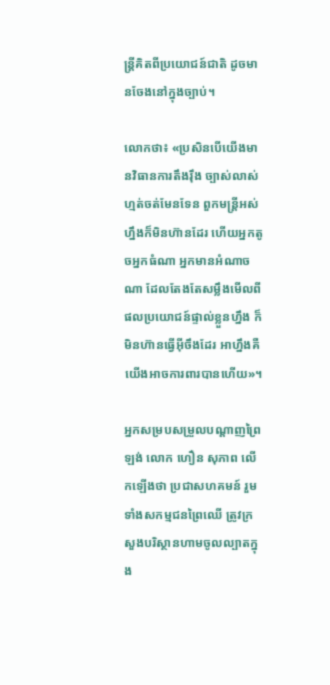ន្ត្រីគិតពីប្រយោជន៍ជាតិ ដូចមានចែងនៅក្នុងច្បាប់។

លោកថា៖ «ប្រសិនបើយើងមានវិធានការតឹងរ៉ឹង ច្បាស់លាស់ហ្មត់ចត់មែនទែន ពួកមន្ត្រីអស់ហ្នឹងក៏មិនហ៊ានដែរ ហើយអ្នកតូចអ្នកធំណា អ្នកមានអំណាចណា ដែលតែងតែសម្លឹងមើលពីផលប្រយោជន៍ផ្ទាល់ខ្លួនហ្នឹង ក៏មិនហ៊ានធ្វើអ៊ីចឹងដែរ អាហ្នឹងគឺយើងអាចការពារបានហើយ»។

អ្នកសម្របសម្រួលបណ្តាញព្រៃឡង់ លោក ហឿន សុភាព លើកឡើងថា ប្រជាសហគមន៍ រួមទាំងសកម្មជនព្រៃឈើ ត្រូវក្រសួងបរិស្ថានហាមចូលល្បាតក្នុង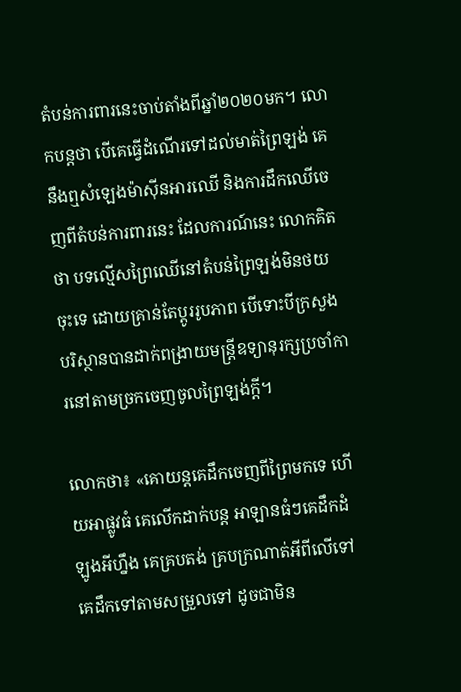តំបន់ការពារនេះចាប់តាំងពីឆ្នាំ២០២០មក។ លោកបន្តថា បើគេធ្វើដំណើរទៅដល់មាត់ព្រៃឡង់ គេនឹងឮសំឡេងម៉ាស៊ីនអារឈើ និងការដឹកឈើចេញពីតំបន់ការពារនេះ ដែលការណ៍នេះ លោកគិតថា បទល្មើសព្រៃឈើនៅតំបន់ព្រៃឡង់មិនថយចុះទេ ដោយគ្រាន់តែប្តូររូបភាព បើទោះបីក្រសួងបរិស្ថានបានដាក់ពង្រាយមន្ត្រីឧទ្យានុរក្សប្រចាំការនៅតាមច្រកចេញចូលព្រៃឡង់ក្តី។

លោកថា៖ «គោយន្តគេដឹកចេញពីព្រៃមកទេ ហើយអាផ្លូវធំ គេលើកដាក់បន្ត អាឡានធំៗគេដឹកដំឡូងអីហ្នឹង គេគ្របតង់ គ្របក្រណាត់អីពីលើទៅ គេដឹកទៅតាមសម្រួលទៅ ដូចជាមិន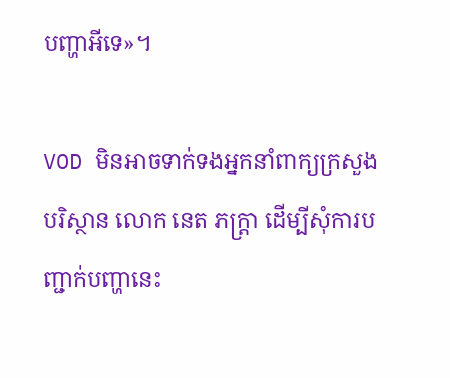បញ្ហាអីទេ»។

VOD មិនអាចទាក់ទងអ្នកនាំពាក្យក្រសួងបរិស្ថាន លោក នេត ភក្ត្រា ដើម្បីសុំការបញ្ជាក់បញ្ហានេះ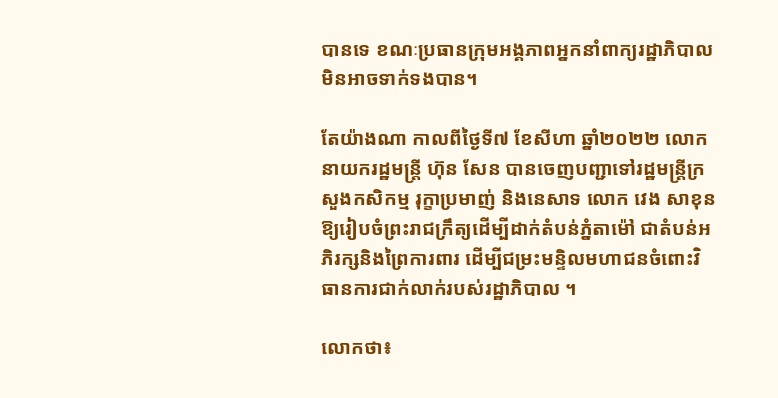បានទេ ខណៈប្រធានក្រុមអង្គភាពអ្នកនាំពាក្យរដ្ឋាភិបាល មិនអាចទាក់ទងបាន។

តែយ៉ាងណា កាលពីថ្ងៃទី៧ ខែសីហា ឆ្នាំ២០២២ លោកនាយករដ្ឋមន្ត្រី ហ៊ុន សែន បានចេញបញ្ជាទៅរដ្ឋមន្ត្រីក្រសួងកសិកម្ម រុក្ខាប្រមាញ់ និងនេសាទ លោក វេង សាខុន ឱ្យរៀបចំព្រះរាជក្រឹត្យដើម្បីដាក់តំបន់ភ្នំតាម៉ៅ ជាតំបន់អភិរក្សនិងព្រៃការពារ ដើម្បីជម្រះមន្ទិលមហាជនចំពោះវិធានការជាក់លាក់របស់រដ្ឋាភិបាល ។

លោកថា៖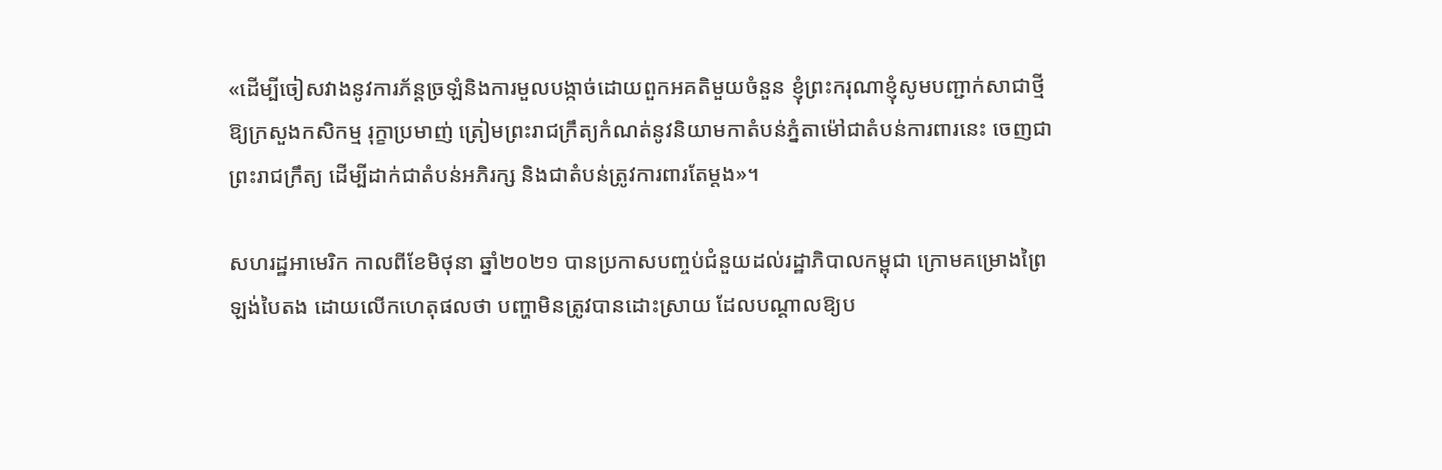«ដើម្បីចៀសវាងនូវការភ័ន្តច្រឡំនិងការមួលបង្កាច់ដោយពួកអគតិមួយចំនួន ខ្ញុំព្រះករុណាខ្ញុំសូមបញ្ជាក់សាជាថ្មី ឱ្យក្រសួងកសិកម្ម រុក្ខាប្រមាញ់ ត្រៀមព្រះរាជក្រឹត្យកំណត់នូវនិយាមកាតំបន់ភ្នំតាម៉ៅជាតំបន់ការពារនេះ ចេញជាព្រះរាជក្រឹត្យ ដើម្បីដាក់ជាតំបន់អភិរក្ស និងជាតំបន់ត្រូវការពារតែម្តង»។

សហរដ្ឋអាមេរិក កាលពីខែមិថុនា ឆ្នាំ២០២១ បានប្រកាសបញ្ចប់ជំនួយដល់រដ្ឋាភិបាលកម្ពុជា ក្រោមគម្រោងព្រៃឡង់បៃតង ដោយលើកហេតុផលថា បញ្ហាមិនត្រូវបានដោះស្រាយ ដែលបណ្ដាលឱ្យប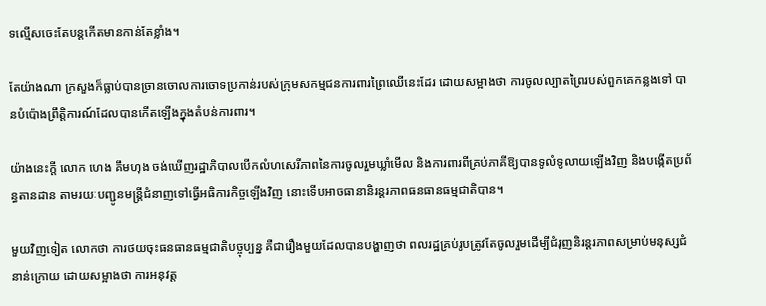ទល្មើសចេះតែបន្តកើតមានកាន់តែខ្លាំង។

តែយ៉ាងណា ក្រសួងក៏ធ្លាប់បានច្រានចោលការចោទប្រកាន់របស់ក្រុមសកម្មជនការពារព្រៃឈើនេះដែរ ដោយសម្អាងថា ការចូលល្បាតព្រៃរបស់ពួកគេកន្លងទៅ បានបំប៉ោងព្រឹត្តិការណ៍ដែលបានកើតឡើងក្នុងតំបន់ការពារ។

យ៉ាងនេះក្តី លោក ហេង គឹមហុង ចង់ឃើញរដ្ឋាភិបាលបើកលំហសេរីភាពនៃការចូលរួមឃ្លាំមើល និងការពារពីគ្រប់ភាគីឱ្យបានទូលំទូលាយឡើងវិញ និងបង្កើតប្រព័ន្ធតានដាន តាមរយៈបញ្ជូនមន្ត្រីជំនាញទៅធ្វើអធិការកិច្ចឡើងវិញ នោះទើបអាចធានានិរន្តរភាពធនធានធម្មជាតិបាន។

មួយវិញទៀត លោកថា ការថយចុះធនធានធម្មជាតិបច្ចុប្បន្ន គឺជារឿងមួយដែលបានបង្ហាញថា ពលរដ្ឋគ្រប់រូបត្រូវតែចូលរួមដើម្បីជំរុញនិរន្តរភាពសម្រាប់មនុស្សជំនាន់ក្រោយ ដោយសម្អាងថា ការអនុវត្ត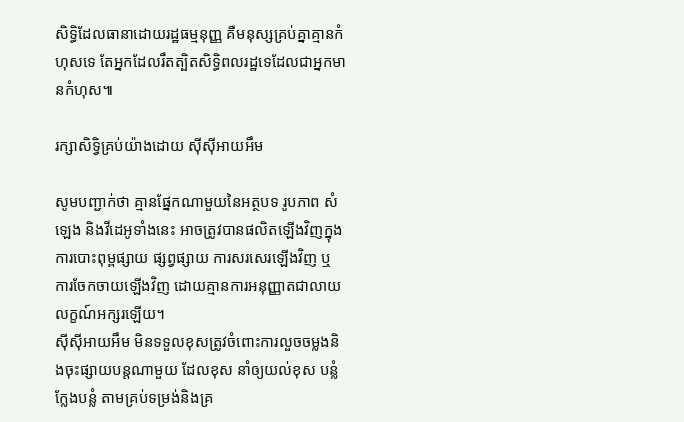សិទ្ធិដែលធានាដោយរដ្ឋធម្មនុញ្ញ គឺមនុស្សគ្រប់គ្នាគ្មានកំហុសទេ តែអ្នកដែលរឹតត្បិតសិទ្ធិពលរដ្ឋទេដែលជាអ្នកមានកំហុស៕

រក្សាសិទ្វិគ្រប់យ៉ាងដោយ ស៊ីស៊ីអាយអឹម

សូមបញ្ជាក់ថា គ្មានផ្នែកណាមួយនៃអត្ថបទ រូបភាព សំឡេង និងវីដេអូទាំងនេះ អាចត្រូវបានផលិតឡើងវិញក្នុងការបោះពុម្ពផ្សាយ ផ្សព្វផ្សាយ ការសរសេរឡើងវិញ ឬ ការចែកចាយឡើងវិញ ដោយគ្មានការអនុញ្ញាតជាលាយលក្ខណ៍អក្សរឡើយ។
ស៊ីស៊ីអាយអឹម មិនទទួលខុសត្រូវចំពោះការលួចចម្លងនិងចុះផ្សាយបន្តណាមួយ ដែលខុស នាំឲ្យយល់ខុស បន្លំ ក្លែងបន្លំ តាមគ្រប់ទម្រង់និងគ្រ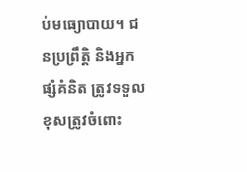ប់មធ្យោបាយ។ ជនប្រព្រឹត្តិ និងអ្នកផ្សំគំនិត ត្រូវទទួលខុសត្រូវចំពោះ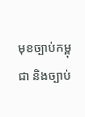មុខច្បាប់កម្ពុជា និងច្បាប់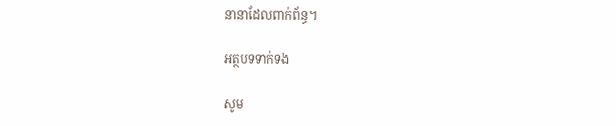នានាដែលពាក់ព័ន្ធ។

អត្ថបទទាក់ទង

សូម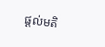ផ្ដល់មតិ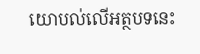យោបល់លើអត្ថបទនេះ